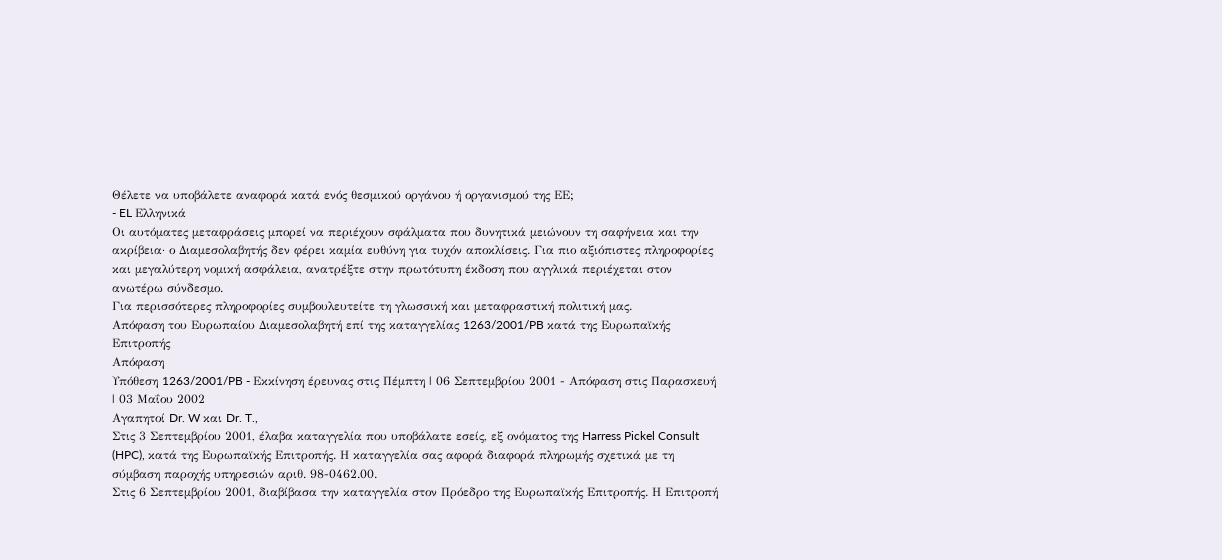Θέλετε να υποβάλετε αναφορά κατά ενός θεσμικού οργάνου ή οργανισμού της ΕΕ;
- EL Ελληνικά
Οι αυτόματες μεταφράσεις μπορεί να περιέχουν σφάλματα που δυνητικά μειώνουν τη σαφήνεια και την ακρίβεια· ο Διαμεσολαβητής δεν φέρει καμία ευθύνη για τυχόν αποκλίσεις. Για πιο αξιόπιστες πληροφορίες και μεγαλύτερη νομική ασφάλεια, ανατρέξτε στην πρωτότυπη έκδοση που αγγλικά περιέχεται στον ανωτέρω σύνδεσμο.
Για περισσότερες πληροφορίες συμβουλευτείτε τη γλωσσική και μεταφραστική πολιτική μας.
Απόφαση του Ευρωπαίου Διαμεσολαβητή επί της καταγγελίας 1263/2001/PB κατά της Ευρωπαϊκής Επιτροπής
Απόφαση
Υπόθεση 1263/2001/PB - Εκκίνηση έρευνας στις Πέμπτη | 06 Σεπτεμβρίου 2001 - Απόφαση στις Παρασκευή | 03 Μαΐου 2002
Αγαπητοί Dr. W και Dr. T.,
Στις 3 Σεπτεμβρίου 2001, έλαβα καταγγελία που υποβάλατε εσείς, εξ ονόματος της Harress Pickel Consult (HPC), κατά της Ευρωπαϊκής Επιτροπής. Η καταγγελία σας αφορά διαφορά πληρωμής σχετικά με τη σύμβαση παροχής υπηρεσιών αριθ. 98-0462.00.
Στις 6 Σεπτεμβρίου 2001, διαβίβασα την καταγγελία στον Πρόεδρο της Ευρωπαϊκής Επιτροπής. Η Επιτροπή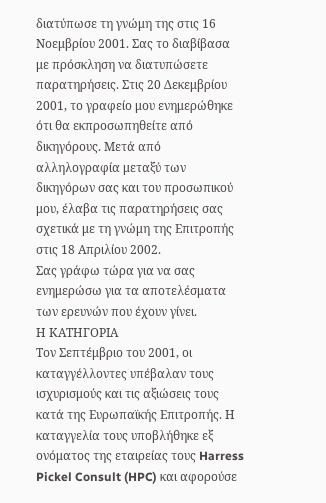διατύπωσε τη γνώμη της στις 16 Νοεμβρίου 2001. Σας το διαβίβασα με πρόσκληση να διατυπώσετε παρατηρήσεις. Στις 20 Δεκεμβρίου 2001, το γραφείο μου ενημερώθηκε ότι θα εκπροσωπηθείτε από δικηγόρους. Μετά από αλληλογραφία μεταξύ των δικηγόρων σας και του προσωπικού μου, έλαβα τις παρατηρήσεις σας σχετικά με τη γνώμη της Επιτροπής στις 18 Απριλίου 2002.
Σας γράφω τώρα για να σας ενημερώσω για τα αποτελέσματα των ερευνών που έχουν γίνει.
Η ΚΑΤΗΓΟΡΙΑ
Τον Σεπτέμβριο του 2001, οι καταγγέλλοντες υπέβαλαν τους ισχυρισμούς και τις αξιώσεις τους κατά της Ευρωπαϊκής Επιτροπής. Η καταγγελία τους υποβλήθηκε εξ ονόματος της εταιρείας τους Harress Pickel Consult (HPC) και αφορούσε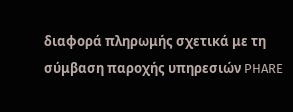διαφορά πληρωμής σχετικά με τη σύμβαση παροχής υπηρεσιών PHARE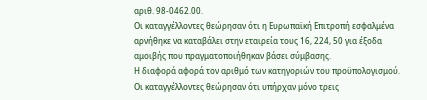αριθ. 98-0462.00.
Οι καταγγέλλοντες θεώρησαν ότι η Ευρωπαϊκή Επιτροπή εσφαλμένα αρνήθηκε να καταβάλει στην εταιρεία τους 16, 224, 50 για έξοδα αμοιβής που πραγματοποιήθηκαν βάσει σύμβασης.
Η διαφορά αφορά τον αριθμό των κατηγοριών του προϋπολογισμού. Οι καταγγέλλοντες θεώρησαν ότι υπήρχαν μόνο τρεις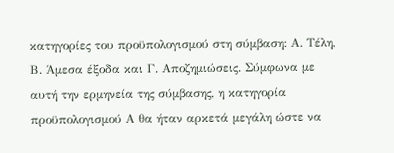κατηγορίες του προϋπολογισμού στη σύμβαση: Α. Τέλη, Β. Άμεσα έξοδα και Γ. Αποζημιώσεις. Σύμφωνα με αυτή την ερμηνεία της σύμβασης, η κατηγορία προϋπολογισμού Α θα ήταν αρκετά μεγάλη ώστε να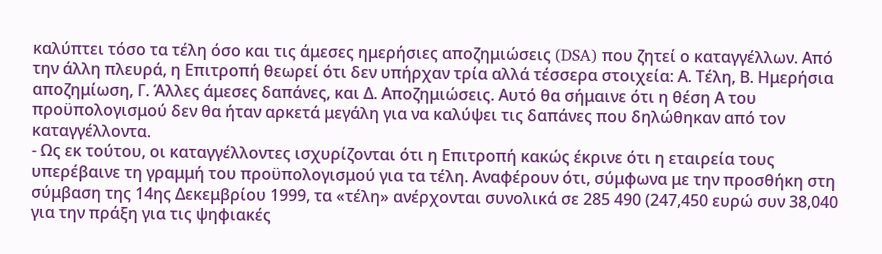καλύπτει τόσο τα τέλη όσο και τις άμεσες ημερήσιες αποζημιώσεις (DSA) που ζητεί ο καταγγέλλων. Από την άλλη πλευρά, η Επιτροπή θεωρεί ότι δεν υπήρχαν τρία αλλά τέσσερα στοιχεία: Α. Τέλη, Β. Ημερήσια αποζημίωση, Γ. Άλλες άμεσες δαπάνες, και Δ. Αποζημιώσεις. Αυτό θα σήμαινε ότι η θέση Α του προϋπολογισμού δεν θα ήταν αρκετά μεγάλη για να καλύψει τις δαπάνες που δηλώθηκαν από τον καταγγέλλοντα.
- Ως εκ τούτου, οι καταγγέλλοντες ισχυρίζονται ότι η Επιτροπή κακώς έκρινε ότι η εταιρεία τους υπερέβαινε τη γραμμή του προϋπολογισμού για τα τέλη. Αναφέρουν ότι, σύμφωνα με την προσθήκη στη σύμβαση της 14ης Δεκεμβρίου 1999, τα «τέλη» ανέρχονται συνολικά σε 285 490 (247,450 ευρώ συν 38,040 για την πράξη για τις ψηφιακές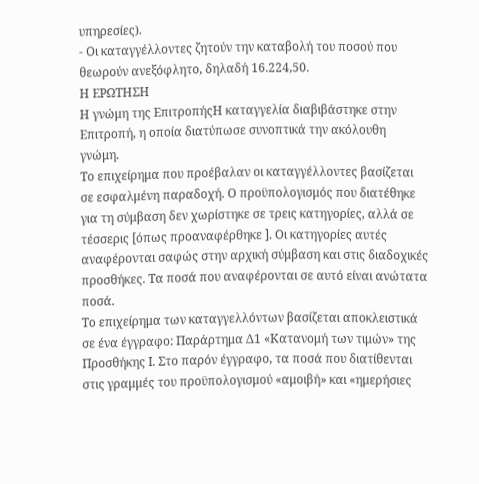υπηρεσίες).
- Οι καταγγέλλοντες ζητούν την καταβολή του ποσού που θεωρούν ανεξόφλητο, δηλαδή 16.224,50.
Η ΕΡΩΤΗΣΗ
Η γνώμη της ΕπιτροπήςΗ καταγγελία διαβιβάστηκε στην Επιτροπή, η οποία διατύπωσε συνοπτικά την ακόλουθη γνώμη.
Το επιχείρημα που προέβαλαν οι καταγγέλλοντες βασίζεται σε εσφαλμένη παραδοχή. Ο προϋπολογισμός που διατέθηκε για τη σύμβαση δεν χωρίστηκε σε τρεις κατηγορίες, αλλά σε τέσσερις [όπως προαναφέρθηκε ]. Οι κατηγορίες αυτές αναφέρονται σαφώς στην αρχική σύμβαση και στις διαδοχικές προσθήκες. Τα ποσά που αναφέρονται σε αυτό είναι ανώτατα ποσά.
Το επιχείρημα των καταγγελλόντων βασίζεται αποκλειστικά σε ένα έγγραφο: Παράρτημα Δ1 «Κατανομή των τιμών» της Προσθήκης Ι. Στο παρόν έγγραφο, τα ποσά που διατίθενται στις γραμμές του προϋπολογισμού «αμοιβή» και «ημερήσιες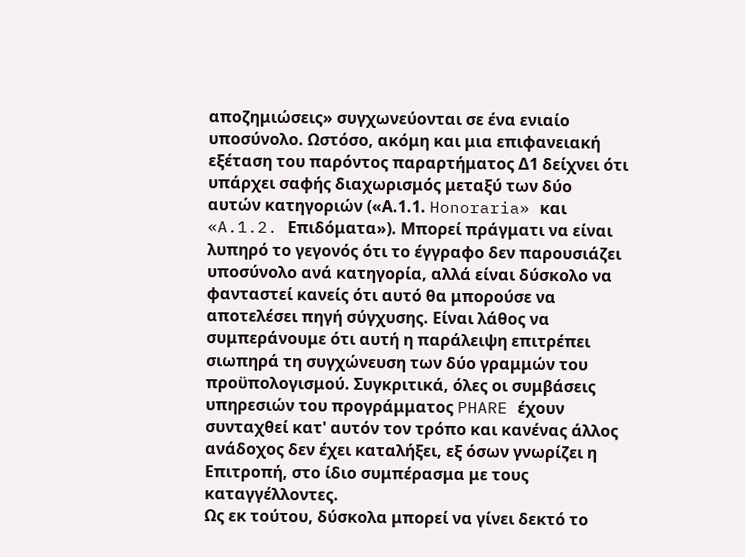αποζημιώσεις» συγχωνεύονται σε ένα ενιαίο υποσύνολο. Ωστόσο, ακόμη και μια επιφανειακή εξέταση του παρόντος παραρτήματος Δ1 δείχνει ότι υπάρχει σαφής διαχωρισμός μεταξύ των δύο αυτών κατηγοριών («Α.1.1. Honoraria» και «A.1.2. Επιδόματα»). Μπορεί πράγματι να είναι λυπηρό το γεγονός ότι το έγγραφο δεν παρουσιάζει υποσύνολο ανά κατηγορία, αλλά είναι δύσκολο να φανταστεί κανείς ότι αυτό θα μπορούσε να αποτελέσει πηγή σύγχυσης. Είναι λάθος να συμπεράνουμε ότι αυτή η παράλειψη επιτρέπει σιωπηρά τη συγχώνευση των δύο γραμμών του προϋπολογισμού. Συγκριτικά, όλες οι συμβάσεις υπηρεσιών του προγράμματος PHARE έχουν συνταχθεί κατ' αυτόν τον τρόπο και κανένας άλλος ανάδοχος δεν έχει καταλήξει, εξ όσων γνωρίζει η Επιτροπή, στο ίδιο συμπέρασμα με τους καταγγέλλοντες.
Ως εκ τούτου, δύσκολα μπορεί να γίνει δεκτό το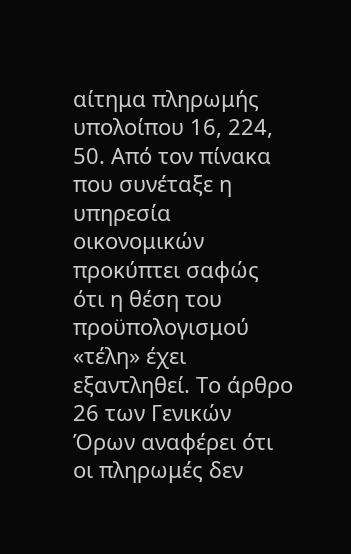αίτημα πληρωμής υπολοίπου 16, 224, 50. Από τον πίνακα που συνέταξε η υπηρεσία οικονομικών προκύπτει σαφώς ότι η θέση του προϋπολογισμού «τέλη» έχει εξαντληθεί. Το άρθρο 26 των Γενικών Όρων αναφέρει ότι οι πληρωμές δεν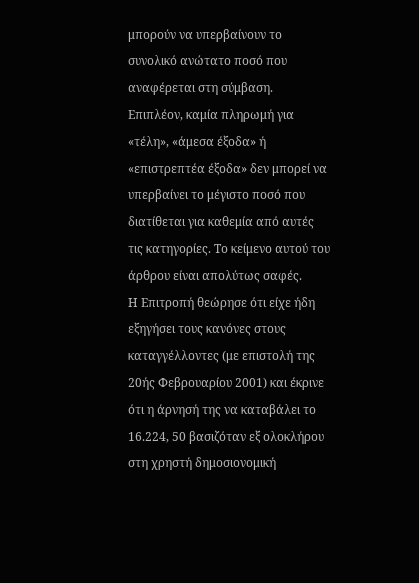μπορούν να υπερβαίνουν το συνολικό ανώτατο ποσό που αναφέρεται στη σύμβαση. Επιπλέον, καμία πληρωμή για «τέλη», «άμεσα έξοδα» ή «επιστρεπτέα έξοδα» δεν μπορεί να υπερβαίνει το μέγιστο ποσό που διατίθεται για καθεμία από αυτές τις κατηγορίες. Το κείμενο αυτού του άρθρου είναι απολύτως σαφές.
Η Επιτροπή θεώρησε ότι είχε ήδη εξηγήσει τους κανόνες στους καταγγέλλοντες (με επιστολή της 20ής Φεβρουαρίου 2001) και έκρινε ότι η άρνησή της να καταβάλει το 16.224, 50 βασιζόταν εξ ολοκλήρου στη χρηστή δημοσιονομική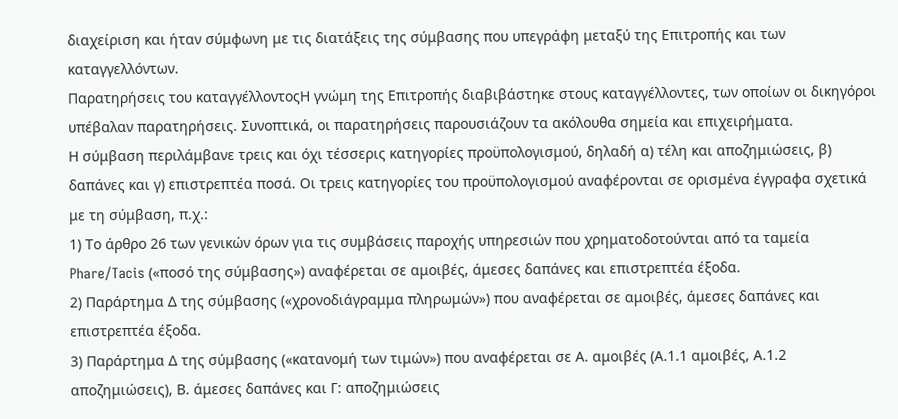διαχείριση και ήταν σύμφωνη με τις διατάξεις της σύμβασης που υπεγράφη μεταξύ της Επιτροπής και των καταγγελλόντων.
Παρατηρήσεις του καταγγέλλοντοςΗ γνώμη της Επιτροπής διαβιβάστηκε στους καταγγέλλοντες, των οποίων οι δικηγόροι υπέβαλαν παρατηρήσεις. Συνοπτικά, οι παρατηρήσεις παρουσιάζουν τα ακόλουθα σημεία και επιχειρήματα.
Η σύμβαση περιλάμβανε τρεις και όχι τέσσερις κατηγορίες προϋπολογισμού, δηλαδή α) τέλη και αποζημιώσεις, β) δαπάνες και γ) επιστρεπτέα ποσά. Οι τρεις κατηγορίες του προϋπολογισμού αναφέρονται σε ορισμένα έγγραφα σχετικά με τη σύμβαση, π.χ.:
1) Το άρθρο 26 των γενικών όρων για τις συμβάσεις παροχής υπηρεσιών που χρηματοδοτούνται από τα ταμεία Phare/Tacis («ποσό της σύμβασης») αναφέρεται σε αμοιβές, άμεσες δαπάνες και επιστρεπτέα έξοδα.
2) Παράρτημα Δ της σύμβασης («χρονοδιάγραμμα πληρωμών») που αναφέρεται σε αμοιβές, άμεσες δαπάνες και επιστρεπτέα έξοδα.
3) Παράρτημα Δ της σύμβασης («κατανομή των τιμών») που αναφέρεται σε Α. αμοιβές (Α.1.1 αμοιβές, Α.1.2 αποζημιώσεις), Β. άμεσες δαπάνες και Γ: αποζημιώσεις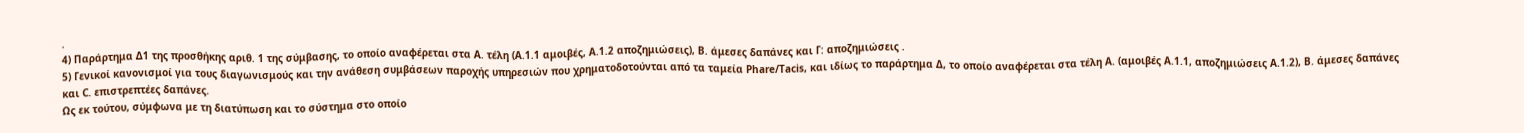.
4) Παράρτημα Δ1 της προσθήκης αριθ. 1 της σύμβασης, το οποίο αναφέρεται στα Α. τέλη (A.1.1 αμοιβές, Α.1.2 αποζημιώσεις), Β. άμεσες δαπάνες και Γ: αποζημιώσεις .
5) Γενικοί κανονισμοί για τους διαγωνισμούς και την ανάθεση συμβάσεων παροχής υπηρεσιών που χρηματοδοτούνται από τα ταμεία Phare/Tacis, και ιδίως το παράρτημα Δ, το οποίο αναφέρεται στα τέλη A. (αμοιβές A.1.1, αποζημιώσεις A.1.2), B. άμεσες δαπάνες και C. επιστρεπτέες δαπάνες.
Ως εκ τούτου, σύμφωνα με τη διατύπωση και το σύστημα στο οποίο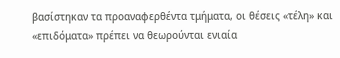βασίστηκαν τα προαναφερθέντα τμήματα, οι θέσεις «τέλη» και «επιδόματα» πρέπει να θεωρούνται ενιαία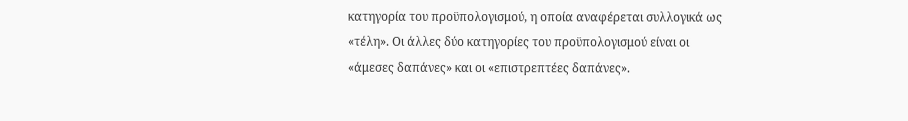κατηγορία του προϋπολογισμού, η οποία αναφέρεται συλλογικά ως «τέλη». Οι άλλες δύο κατηγορίες του προϋπολογισμού είναι οι «άμεσες δαπάνες» και οι «επιστρεπτέες δαπάνες».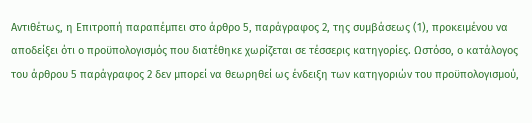Αντιθέτως, η Επιτροπή παραπέμπει στο άρθρο 5, παράγραφος 2, της συμβάσεως (1), προκειμένου να αποδείξει ότι ο προϋπολογισμός που διατέθηκε χωρίζεται σε τέσσερις κατηγορίες. Ωστόσο, ο κατάλογος του άρθρου 5 παράγραφος 2 δεν μπορεί να θεωρηθεί ως ένδειξη των κατηγοριών του προϋπολογισμού,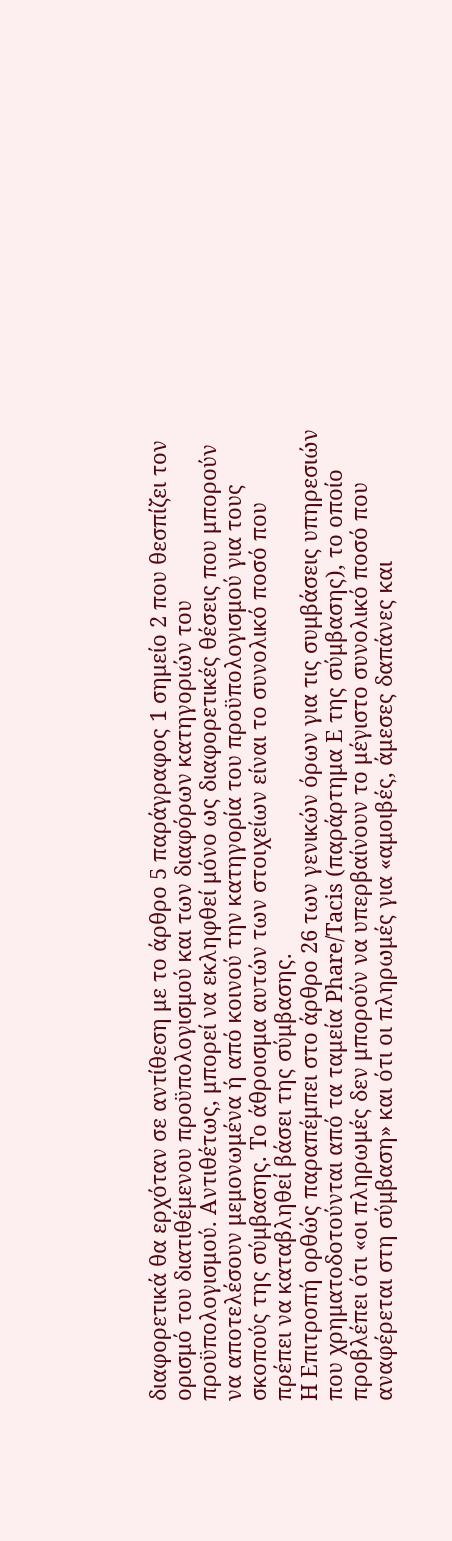διαφορετικά θα ερχόταν σε αντίθεση με το άρθρο 5 παράγραφος 1 σημείο 2 που θεσπίζει τον ορισμό του διατιθέμενου προϋπολογισμού και των διαφόρων κατηγοριών του προϋπολογισμού. Αντιθέτως, μπορεί να εκληφθεί μόνο ως διαφορετικές θέσεις που μπορούν να αποτελέσουν μεμονωμένα ή από κοινού την κατηγορία του προϋπολογισμού για τους σκοπούς της σύμβασης. Το άθροισμα αυτών των στοιχείων είναι το συνολικό ποσό που πρέπει να καταβληθεί βάσει της σύμβασης.
Η Επιτροπή ορθώς παραπέμπει στο άρθρο 26 των γενικών όρων για τις συμβάσεις υπηρεσιών που χρηματοδοτούνται από τα ταμεία Phare/Tacis (παράρτημα Ε της σύμβασης), το οποίο προβλέπει ότι «οι πληρωμές δεν μπορούν να υπερβαίνουν το μέγιστο συνολικό ποσό που αναφέρεται στη σύμβαση» και ότι οι πληρωμές για «αμοιβές, άμεσες δαπάνες και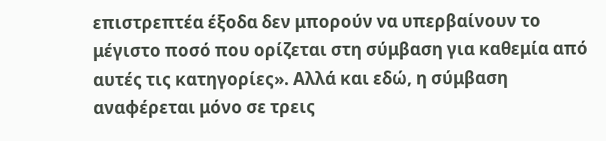επιστρεπτέα έξοδα δεν μπορούν να υπερβαίνουν το μέγιστο ποσό που ορίζεται στη σύμβαση για καθεμία από αυτές τις κατηγορίες». Αλλά και εδώ, η σύμβαση αναφέρεται μόνο σε τρεις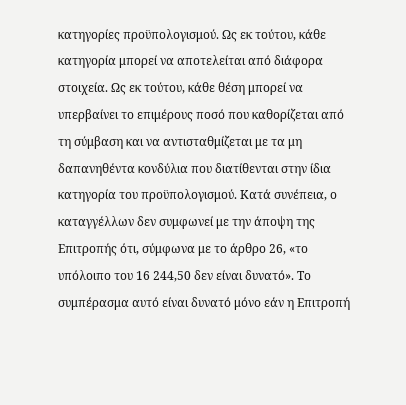κατηγορίες προϋπολογισμού. Ως εκ τούτου, κάθε κατηγορία μπορεί να αποτελείται από διάφορα στοιχεία. Ως εκ τούτου, κάθε θέση μπορεί να υπερβαίνει το επιμέρους ποσό που καθορίζεται από τη σύμβαση και να αντισταθμίζεται με τα μη δαπανηθέντα κονδύλια που διατίθενται στην ίδια κατηγορία του προϋπολογισμού. Κατά συνέπεια, ο καταγγέλλων δεν συμφωνεί με την άποψη της Επιτροπής ότι, σύμφωνα με το άρθρο 26, «το υπόλοιπο του 16 244,50 δεν είναι δυνατό». Το συμπέρασμα αυτό είναι δυνατό μόνο εάν η Επιτροπή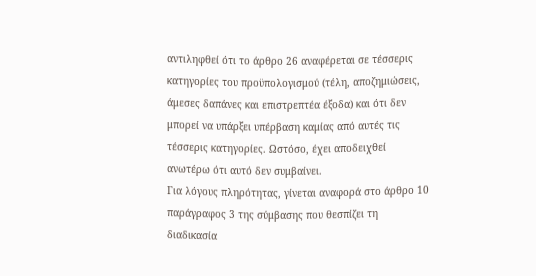αντιληφθεί ότι το άρθρο 26 αναφέρεται σε τέσσερις κατηγορίες του προϋπολογισμού (τέλη, αποζημιώσεις, άμεσες δαπάνες και επιστρεπτέα έξοδα) και ότι δεν μπορεί να υπάρξει υπέρβαση καμίας από αυτές τις τέσσερις κατηγορίες. Ωστόσο, έχει αποδειχθεί ανωτέρω ότι αυτό δεν συμβαίνει.
Για λόγους πληρότητας, γίνεται αναφορά στο άρθρο 10 παράγραφος 3 της σύμβασης που θεσπίζει τη διαδικασία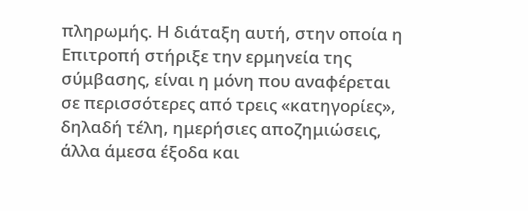πληρωμής. Η διάταξη αυτή, στην οποία η Επιτροπή στήριξε την ερμηνεία της σύμβασης, είναι η μόνη που αναφέρεται σε περισσότερες από τρεις «κατηγορίες», δηλαδή τέλη, ημερήσιες αποζημιώσεις, άλλα άμεσα έξοδα και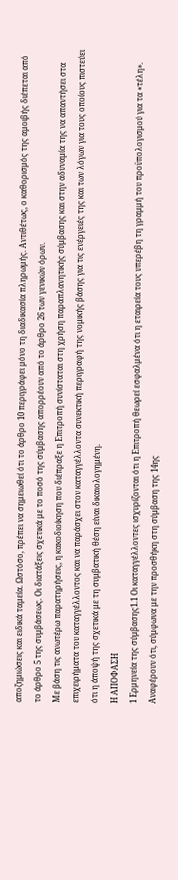αποζημιώσεις και ειδικά ταμεία. Ωστόσο, πρέπει να σημειωθεί ότι το άρθρο 10 περιγράφει μόνο τη διαδικασία πληρωμής. Αντιθέτως, ο καθορισμός της αμοιβής διέπεται από το άρθρο 5 της συμβάσεως. Οι διατάξεις σχετικά με το ποσό της σύμβασης απορρέουν από το άρθρο 26 των γενικών όρων.
Με βάση τις ανωτέρω παρατηρήσεις, η κακοδιοίκηση που διέπραξε η Επιτροπή συνίσταται στη χρήση παραπλανητικής σύμβασης και στην αδυναμία της να απαντήσει στα επιχειρήματα του καταγγέλλοντος και να παράσχει στον καταγγέλλοντα συνεκτική περιγραφή της νομικής βάσης για τις ενέργειές της και των λόγων για τους οποίους πιστεύει ότι η άποψή της σχετικά με τη συμβατική θέση είναι δικαιολογημένη.
Η ΑΠΟΦΑΣΗ
1 Ερμηνεία της σύμβασης1.1 Οι καταγγέλλοντες ισχυρίζονται ότι η Επιτροπή θεωρεί εσφαλμένα ότι η εταιρεία τους υπερέβη τη γραμμή του προϋπολογισμού για τα «τέλη». Αναφέρουν ότι, σύμφωνα με την προσθήκη στη σύμβαση της 14ης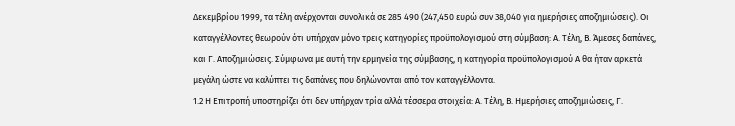Δεκεμβρίου 1999, τα τέλη ανέρχονται συνολικά σε 285 490 (247,450 ευρώ συν 38,040 για ημερήσιες αποζημιώσεις). Οι καταγγέλλοντες θεωρούν ότι υπήρχαν μόνο τρεις κατηγορίες προϋπολογισμού στη σύμβαση: Α. Τέλη, Β. Άμεσες δαπάνες, και Γ. Αποζημιώσεις. Σύμφωνα με αυτή την ερμηνεία της σύμβασης, η κατηγορία προϋπολογισμού Α θα ήταν αρκετά μεγάλη ώστε να καλύπτει τις δαπάνες που δηλώνονται από τον καταγγέλλοντα.
1.2 Η Επιτροπή υποστηρίζει ότι δεν υπήρχαν τρία αλλά τέσσερα στοιχεία: Α. Τέλη, Β. Ημερήσιες αποζημιώσεις, Γ.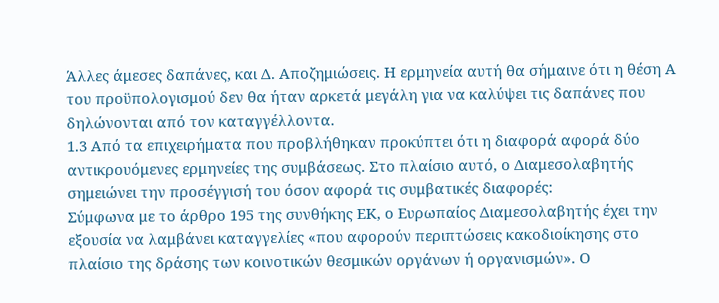Άλλες άμεσες δαπάνες, και Δ. Αποζημιώσεις. Η ερμηνεία αυτή θα σήμαινε ότι η θέση Α του προϋπολογισμού δεν θα ήταν αρκετά μεγάλη για να καλύψει τις δαπάνες που δηλώνονται από τον καταγγέλλοντα.
1.3 Από τα επιχειρήματα που προβλήθηκαν προκύπτει ότι η διαφορά αφορά δύο αντικρουόμενες ερμηνείες της συμβάσεως. Στο πλαίσιο αυτό, ο Διαμεσολαβητής σημειώνει την προσέγγισή του όσον αφορά τις συμβατικές διαφορές:
Σύμφωνα με το άρθρο 195 της συνθήκης ΕΚ, ο Ευρωπαίος Διαμεσολαβητής έχει την εξουσία να λαμβάνει καταγγελίες «που αφορούν περιπτώσεις κακοδιοίκησης στο πλαίσιο της δράσης των κοινοτικών θεσμικών οργάνων ή οργανισμών». Ο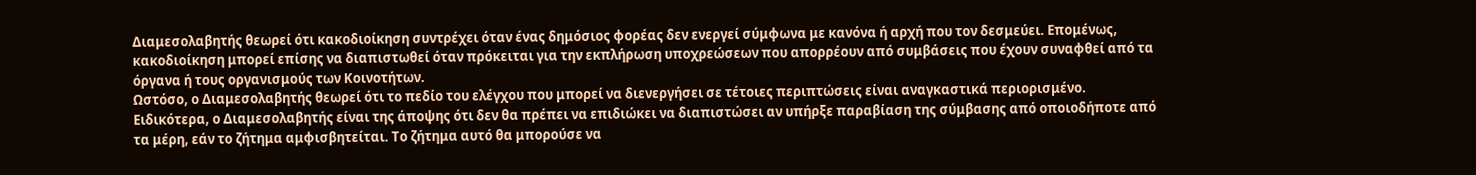Διαμεσολαβητής θεωρεί ότι κακοδιοίκηση συντρέχει όταν ένας δημόσιος φορέας δεν ενεργεί σύμφωνα με κανόνα ή αρχή που τον δεσμεύει. Επομένως, κακοδιοίκηση μπορεί επίσης να διαπιστωθεί όταν πρόκειται για την εκπλήρωση υποχρεώσεων που απορρέουν από συμβάσεις που έχουν συναφθεί από τα όργανα ή τους οργανισμούς των Κοινοτήτων.
Ωστόσο, ο Διαμεσολαβητής θεωρεί ότι το πεδίο του ελέγχου που μπορεί να διενεργήσει σε τέτοιες περιπτώσεις είναι αναγκαστικά περιορισμένο. Ειδικότερα, ο Διαμεσολαβητής είναι της άποψης ότι δεν θα πρέπει να επιδιώκει να διαπιστώσει αν υπήρξε παραβίαση της σύμβασης από οποιοδήποτε από τα μέρη, εάν το ζήτημα αμφισβητείται. Το ζήτημα αυτό θα μπορούσε να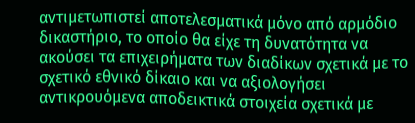αντιμετωπιστεί αποτελεσματικά μόνο από αρμόδιο δικαστήριο, το οποίο θα είχε τη δυνατότητα να ακούσει τα επιχειρήματα των διαδίκων σχετικά με το σχετικό εθνικό δίκαιο και να αξιολογήσει αντικρουόμενα αποδεικτικά στοιχεία σχετικά με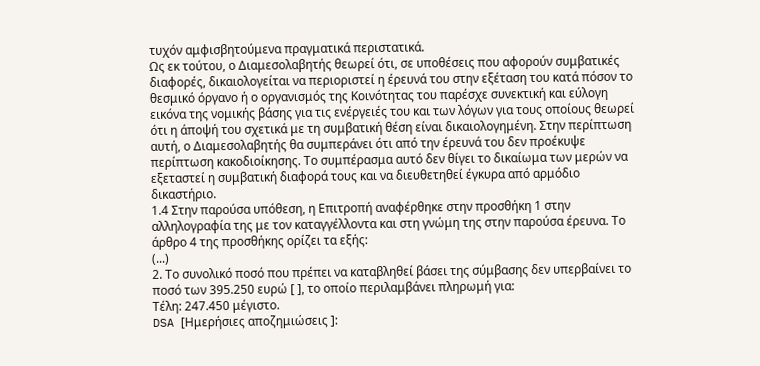τυχόν αμφισβητούμενα πραγματικά περιστατικά.
Ως εκ τούτου, ο Διαμεσολαβητής θεωρεί ότι, σε υποθέσεις που αφορούν συμβατικές διαφορές, δικαιολογείται να περιοριστεί η έρευνά του στην εξέταση του κατά πόσον το θεσμικό όργανο ή ο οργανισμός της Κοινότητας του παρέσχε συνεκτική και εύλογη εικόνα της νομικής βάσης για τις ενέργειές του και των λόγων για τους οποίους θεωρεί ότι η άποψή του σχετικά με τη συμβατική θέση είναι δικαιολογημένη. Στην περίπτωση αυτή, ο Διαμεσολαβητής θα συμπεράνει ότι από την έρευνά του δεν προέκυψε περίπτωση κακοδιοίκησης. Το συμπέρασμα αυτό δεν θίγει το δικαίωμα των μερών να εξεταστεί η συμβατική διαφορά τους και να διευθετηθεί έγκυρα από αρμόδιο δικαστήριο.
1.4 Στην παρούσα υπόθεση, η Επιτροπή αναφέρθηκε στην προσθήκη 1 στην αλληλογραφία της με τον καταγγέλλοντα και στη γνώμη της στην παρούσα έρευνα. Το άρθρο 4 της προσθήκης ορίζει τα εξής:
(...)
2. Το συνολικό ποσό που πρέπει να καταβληθεί βάσει της σύμβασης δεν υπερβαίνει το ποσό των 395.250 ευρώ [ ], το οποίο περιλαμβάνει πληρωμή για:
Τέλη: 247.450 μέγιστο.
DSA [Ημερήσιες αποζημιώσεις ]: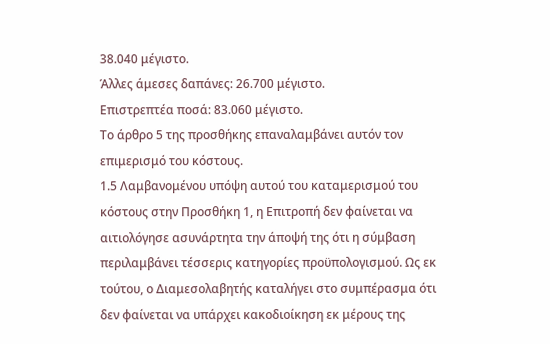38.040 μέγιστο.
Άλλες άμεσες δαπάνες: 26.700 μέγιστο.
Επιστρεπτέα ποσά: 83.060 μέγιστο.
Το άρθρο 5 της προσθήκης επαναλαμβάνει αυτόν τον επιμερισμό του κόστους.
1.5 Λαμβανομένου υπόψη αυτού του καταμερισμού του κόστους στην Προσθήκη 1, η Επιτροπή δεν φαίνεται να αιτιολόγησε ασυνάρτητα την άποψή της ότι η σύμβαση περιλαμβάνει τέσσερις κατηγορίες προϋπολογισμού. Ως εκ τούτου, ο Διαμεσολαβητής καταλήγει στο συμπέρασμα ότι δεν φαίνεται να υπάρχει κακοδιοίκηση εκ μέρους της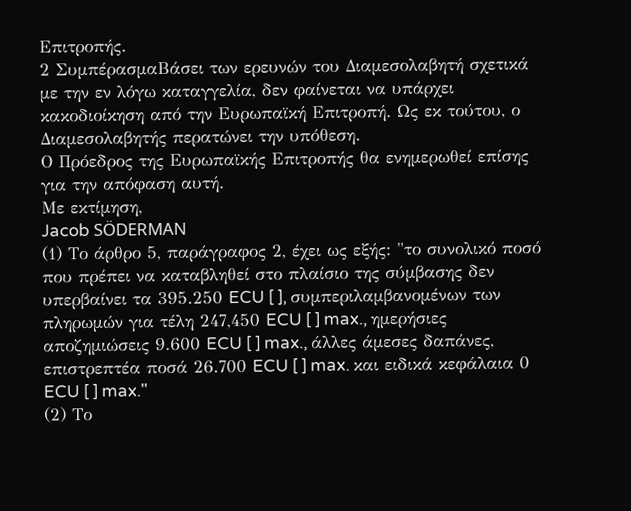Επιτροπής.
2 ΣυμπέρασμαΒάσει των ερευνών του Διαμεσολαβητή σχετικά με την εν λόγω καταγγελία, δεν φαίνεται να υπάρχει κακοδιοίκηση από την Ευρωπαϊκή Επιτροπή. Ως εκ τούτου, ο Διαμεσολαβητής περατώνει την υπόθεση.
Ο Πρόεδρος της Ευρωπαϊκής Επιτροπής θα ενημερωθεί επίσης για την απόφαση αυτή.
Με εκτίμηση,
Jacob SÖDERMAN
(1) Το άρθρο 5, παράγραφος 2, έχει ως εξής: "το συνολικό ποσό που πρέπει να καταβληθεί στο πλαίσιο της σύμβασης δεν υπερβαίνει τα 395.250 ECU [ ], συμπεριλαμβανομένων των πληρωμών για τέλη 247,450 ECU [ ] max., ημερήσιες αποζημιώσεις 9.600 ECU [ ] max., άλλες άμεσες δαπάνες, επιστρεπτέα ποσά 26.700 ECU [ ] max. και ειδικά κεφάλαια 0 ECU [ ] max."
(2) Το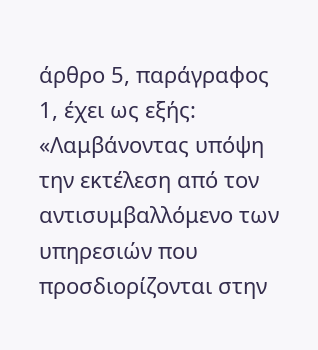άρθρο 5, παράγραφος 1, έχει ως εξής: «Λαμβάνοντας υπόψη την εκτέλεση από τον αντισυμβαλλόμενο των υπηρεσιών που προσδιορίζονται στην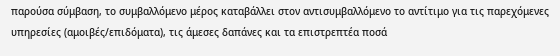παρούσα σύμβαση, το συμβαλλόμενο μέρος καταβάλλει στον αντισυμβαλλόμενο το αντίτιμο για τις παρεχόμενες υπηρεσίες (αμοιβές/επιδόματα), τις άμεσες δαπάνες και τα επιστρεπτέα ποσά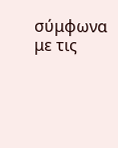σύμφωνα με τις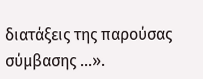διατάξεις της παρούσας σύμβασης ...».